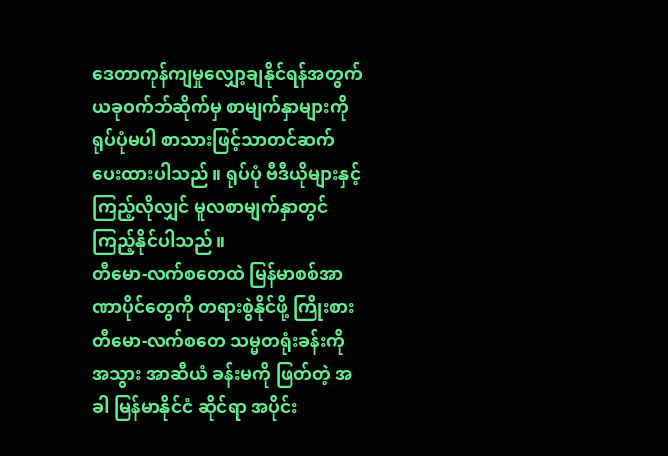ဒေတာကုန်ကျမှုလျှော့ချနိုင်ရန်အတွက် ယခုဝက်ဘ်ဆိုက်မှ စာမျက်နှာများကို ရုပ်ပုံမပါ စာသားဖြင့်သာတင်ဆက်ပေးထားပါသည်။ ရုပ်ပုံ ဗီဒီယိုများနှင့် ကြည့်လိုလျှင် မူလစာမျက်နှာတွင်ကြည့်နိုင်ပါသည်။
တီမော-လက်စတေထဲ မြန်မာစစ်အာဏာပိုင်တွေကို တရားစွဲနိုင်ဖို့ ကြိုးစား
တီမော-လက်စတေ သမ္မတရုံးခန်းကို အသွား အာဆီယံ ခန်းမကို ဖြတ်တဲ့ အခါ မြန်မာနိုင်ငံ ဆိုင်ရာ အပိုင်း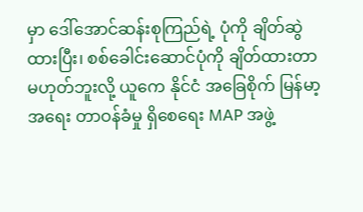မှာ ဒေါ်အောင်ဆန်းစုကြည်ရဲ့ ပုံကို ချိတ်ဆွဲ ထားပြီး၊ စစ်ခေါင်းဆောင်ပုံကို ချိတ်ထားတာ မဟုတ်ဘူးလို့ ယူကေ နိုင်ငံ အခြေစိုက် မြန်မာ့အရေး တာဝန်ခံမှု ရှိစေရေး MAP အဖွဲ့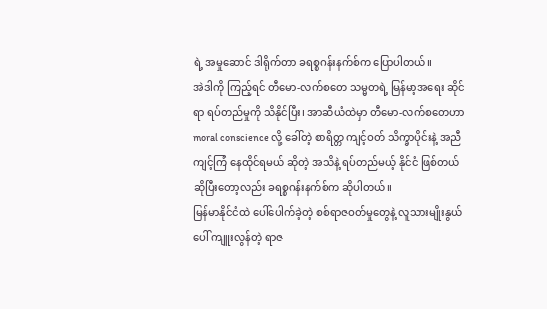ရဲ့ အမှုဆောင် ဒါရိုက်တာ ခရစ္စဂန်းနက်စ်က ပြောပါတယ်။
အဲဒါကို ကြည့်ရင် တီမော-လက်စတေ သမ္မတရဲ့ မြန်မာ့အရေး ဆိုင်ရာ ရပ်တည်မှုကို သိနိုင်ပြီး၊ အာဆီယံထဲမှာ တီမော-လက်စတေဟာ moral conscience လို့ ခေါ်တဲ့ စာရိတ္တ ကျင့်ဝတ် သိက္ခာပိုင်းနဲ့ အညီ ကျင့်ကြံ နေထိုင်ရမယ် ဆိုတဲ့ အသိနဲ့ ရပ်တည်မယ့် နိုင်ငံ ဖြစ်တယ် ဆိုပြီးတော့လည်း ခရစ္စဂန်းနက်စ်က ဆိုပါတယ်။
မြန်မာနိုင်ငံထဲ ပေါ်ပေါက်ခဲ့တဲ့ စစ်ရာဇဝတ်မှုတွေနဲ့ လူသားမျိုးနွယ်ပေါ် ကျူးလွန်တဲ့ ရာဇ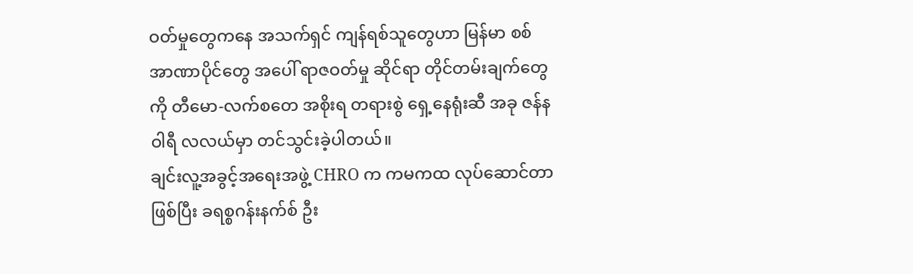ဝတ်မှုတွေကနေ အသက်ရှင် ကျန်ရစ်သူတွေဟာ မြန်မာ စစ်အာဏာပိုင်တွေ အပေါ် ရာဇဝတ်မှု ဆိုင်ရာ တိုင်တမ်းချက်တွေကို တီမော-လက်စတေ အစိုးရ တရားစွဲ ရှေ့နေရုံးဆီ အခု ဇန်နဝါရီ လလယ်မှာ တင်သွင်းခဲ့ပါတယ်။
ချင်းလူ့အခွင့်အရေးအဖွဲ့ CHRO က ကမကထ လုပ်ဆောင်တာဖြစ်ပြီး ခရစ္စဂန်းနက်စ် ဦး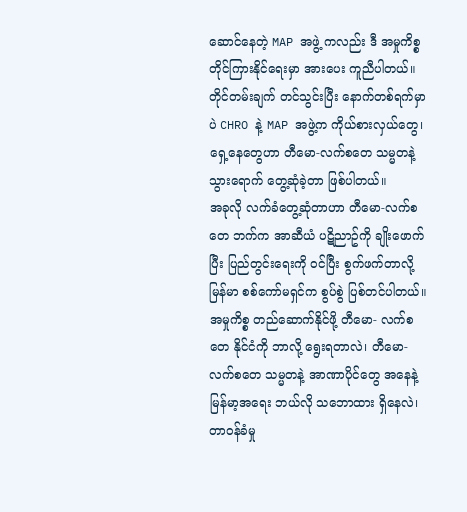ဆောင်နေတဲ့ MAP အဖွဲ့ ကလည်း ဒီ အမှုကိစ္စ တိုင်ကြားနိုင်ရေးမှာ အားပေး ကူညီပါတယ်။
တိုင်တမ်းချက် တင်သွင်းပြီး နောက်တစ်ရက်မှာပဲ CHRO နဲ့ MAP အဖွဲ့က ကိုယ်စားလှယ်တွေ၊ ရှေ့နေတွေဟာ တီမော-လက်စတေ သမ္မတနဲ့ သွားရောက် တွေ့ဆုံခဲ့တာ ဖြစ်ပါတယ်။
အခုလို လက်ခံတွေ့ဆုံတာဟာ တီမော-လက်စတေ ဘက်က အာဆီယံ ပဋိညာဥ်ကို ချိုးဖောက်ပြီး ပြည်တွင်းရေးကို ဝင်ပြီး စွက်ဖက်တာလို့ မြန်မာ စစ်ကော်မရှင်က စွပ်စွဲ ပြစ်တင်ပါတယ်။
အမှုကိစ္စ တည်ဆောက်နိုင်ဖို့ တီမော- လက်စတေ နိုင်ငံကို ဘာလို့ ရွေးရတာလဲ၊ တီမော-လက်စတေ သမ္မတနဲ့ အာဏာပိုင်တွေ အနေနဲ့ မြန်မာ့အရေး ဘယ်လို သဘောထား ရှိနေလဲ၊ တာဝန်ခံမှု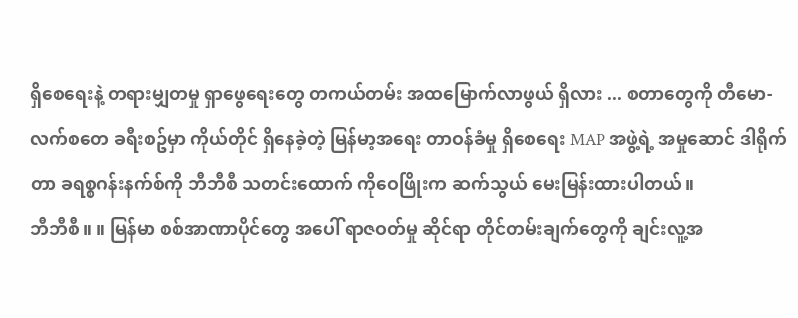ရှိစေရေးနဲ့ တရားမျှတမှု ရှာဖွေရေးတွေ တကယ်တမ်း အထမြောက်လာဖွယ် ရှိလား ... စတာတွေကို တီမော-လက်စတေ ခရီးစဥ်မှာ ကိုယ်တိုင် ရှိနေခဲ့တဲ့ မြန်မာ့အရေး တာဝန်ခံမှု ရှိစေရေး MAP အဖွဲ့ရဲ့ အမှုဆောင် ဒါရိုက်တာ ခရစ္စဂန်းနက်စ်ကို ဘီဘီစီ သတင်းထောက် ကိုဝေဖြိုးက ဆက်သွယ် မေးမြန်းထားပါတယ်။
ဘီဘီစီ။ ။ မြန်မာ စစ်အာဏာပိုင်တွေ အပေါ် ရာဇဝတ်မှု ဆိုင်ရာ တိုင်တမ်းချက်တွေကို ချင်းလူ့အ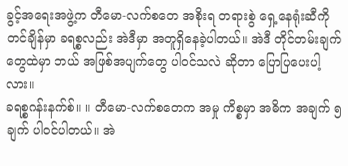ခွင့်အရေးအဖွဲ့က တီမော-လက်စတေ အစိုးရ တရားစွဲ ရှေ့နေရုံးဆီကို တင်ချိန်မှာ ခရစ္စလည်း အဲဒီမှာ အတူရှိနေခဲ့ပါတယ်။ အဲဒီ တိုင်တမ်းချက်တွေထဲမှာ ဘယ် အဖြစ်အပျက်တွေ ပါဝင်သလဲ ဆိုတာ ပြောပြပေးပါ့လား။
ခရစ္စဂန်းနက်စ်။ ။ တီမော-လက်စတေက အမှု ကိစ္စမှာ အဓိက အချက် ၅ ချက် ပါဝင်ပါတယ်။ အဲ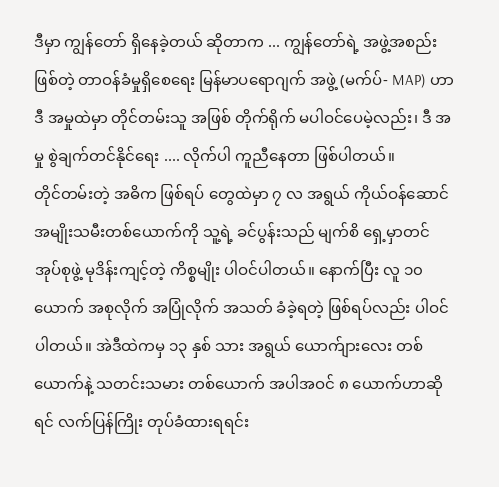ဒီမှာ ကျွန်တော် ရှိနေခဲ့တယ် ဆိုတာက ... ကျွန်တော်ရဲ့ အဖွဲ့အစည်း ဖြစ်တဲ့ တာဝန်ခံမှုရှိစေရေး မြန်မာပရောဂျက် အဖွဲ့ (မက်ပ်- MAP) ဟာ ဒီ အမှုထဲမှာ တိုင်တမ်းသူ အဖြစ် တိုက်ရိုက် မပါဝင်ပေမဲ့လည်း၊ ဒီ အမှု စွဲချက်တင်နိုင်ရေး .... လိုက်ပါ ကူညီနေတာ ဖြစ်ပါတယ်။
တိုင်တမ်းတဲ့ အဓိက ဖြစ်ရပ် တွေထဲမှာ ၇ လ အရွယ် ကိုယ်ဝန်ဆောင် အမျိုးသမီးတစ်ယောက်ကို သူ့ရဲ့ ခင်ပွန်းသည် မျက်စိ ရှေ့မှာတင် အုပ်စုဖွဲ့ မုဒိန်းကျင့်တဲ့ ကိစ္စမျိုး ပါဝင်ပါတယ်။ နောက်ပြီး လူ ၁၀ ယောက် အစုလိုက် အပြုံလိုက် အသတ် ခံခဲ့ရတဲ့ ဖြစ်ရပ်လည်း ပါဝင်ပါတယ်။ အဲဒီထဲကမှ ၁၃ နှစ် သား အရွယ် ယောက်ျားလေး တစ်ယောက်နဲ့ သတင်းသမား တစ်ယောက် အပါအဝင် ၈ ယောက်ဟာဆိုရင် လက်ပြန်ကြိုး တုပ်ခံထားရရင်း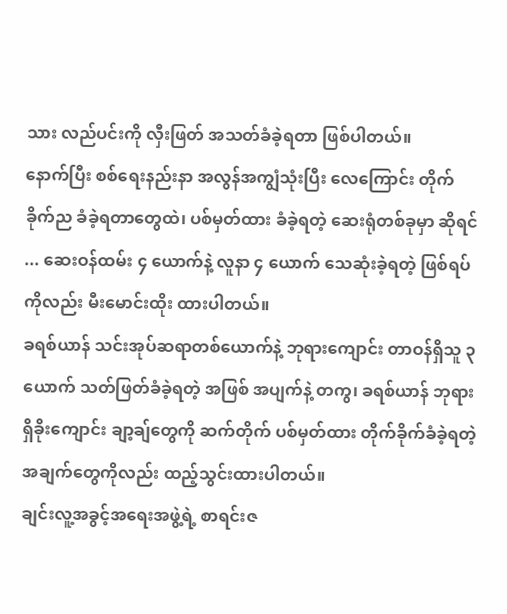သား လည်ပင်းကို လှီးဖြတ် အသတ်ခံခဲ့ရတာ ဖြစ်ပါတယ်။
နောက်ပြီး စစ်ရေးနည်းနာ အလွန်အကျွံသုံးပြီး လေကြောင်း တိုက်ခိုက်ည ခံခဲ့ရတာတွေထဲ၊ ပစ်မှတ်ထား ခံခဲ့ရတဲ့ ဆေးရုံတစ်ခုမှာ ဆိုရင် ... ဆေးဝန်ထမ်း ၄ ယောက်နဲ့ လူနာ ၄ ယောက် သေဆုံးခဲ့ရတဲ့ ဖြစ်ရပ်ကိုလည်း မီးမောင်းထိုး ထားပါတယ်။
ခရစ်ယာန် သင်းအုပ်ဆရာတစ်ယောက်နဲ့ ဘုရားကျောင်း တာဝန်ရှိသူ ၃ ယောက် သတ်ဖြတ်ခံခဲ့ရတဲ့ အဖြစ် အပျက်နဲ့ တကွ၊ ခရစ်ယာန် ဘုရားရှိခိုးကျောင်း ချာ့ချ်တွေကို ဆက်တိုက် ပစ်မှတ်ထား တိုက်ခိုက်ခံခဲ့ရတဲ့ အချက်တွေကိုလည်း ထည့်သွင်းထားပါတယ်။
ချင်းလူ့အခွင့်အရေးအဖွဲ့ရဲ့ စာရင်းဇ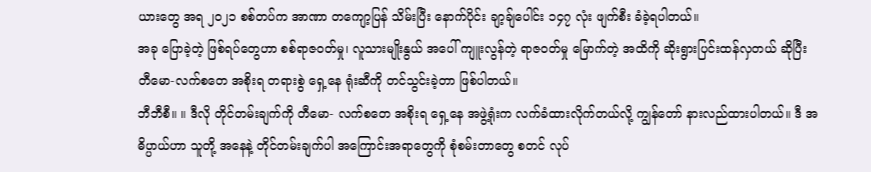ယားတွေ အရ ၂၀၂၁ စစ်တပ်က အာဏာ တကျော့ပြန် သိမ်းပြီး နောက်ပိုင်း ချာ့ချ်ပေါင်း ၁၄၇ လုံး ဖျက်စီး ခံခဲ့ရပါတယ်။
အခု ပြောခဲ့တဲ့ ဖြစ်ရပ်တွေဟာ စစ်ရာဇဝတ်မှု၊ လူသားမျိုးနွယ် အပေါ် ကျူးလွန်တဲ့ ရာဇဝတ်မှု မြောက်တဲ့ အထိကို ဆိုးရွားပြင်းထန်လှတယ် ဆိုပြီး တီမော-လက်စတေ အစိုးရ တရားစွဲ ရှေ့နေ ရုံးဆီကို တင်သွင်းခဲ့တာ ဖြစ်ပါတယ်။
ဘီဘီစီ။ ။ ဒီလို တိုင်တမ်းချက်ကို တီမော- လက်စတေ အစိုးရ ရှေ့နေ အဖွဲ့ရုံးက လက်ခံထားလိုက်တယ်လို့ ကျွန်တော် နားလည်ထားပါတယ်။ ဒီ အဓိပ္ပာယ်ဟာ သူတို့ အနေနဲ့ တိုင်တမ်းချက်ပါ အကြောင်းအရာတွေကို စုံစမ်းတာတွေ စတင် လုပ်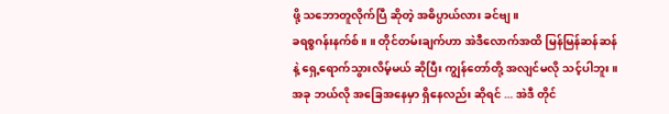ဖို့ သဘောတူလိုက်ပြီ ဆိုတဲ့ အဓိပ္ပာယ်လား ခင်ဗျ။
ခရစ္စဂန်းနက်စ်။ ။ တိုင်တမ်းချက်ဟာ အဲဒီလောက်အထိ မြန်မြန်ဆန်ဆန် နဲ့ ရှေ့ရောက်သွားလိမ့်မယ် ဆိုပြီး ကျွန်တော်တို့ အလျင်မလို သင့်ပါဘူး။ အခု ဘယ်လို အခြေအနေမှာ ရှိနေလည်း ဆိုရင် ... အဲဒီ တိုင်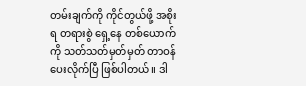တမ်းချက်ကို ကိုင်တွယ်ဖို့ အစိုးရ တရားစွဲ ရှေ့နေ တစ်ယောက်ကို သတ်သတ်မှတ်မှတ် တာဝန်ပေးလိုက်ပြီ ဖြစ်ပါတယ်။ ဒါ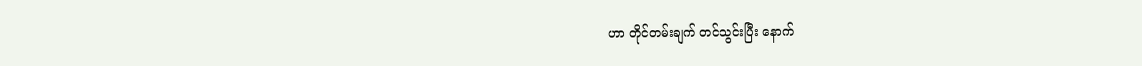ဟာ တိုင်တမ်းချက် တင်သွင်းပြီး နောက်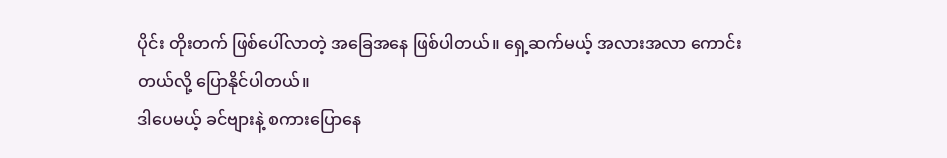ပိုင်း တိုးတက် ဖြစ်ပေါ်လာတဲ့ အခြေအနေ ဖြစ်ပါတယ်။ ရှေ့ဆက်မယ့် အလားအလာ ကောင်းတယ်လို့ ပြောနိုင်ပါတယ်။
ဒါပေမယ့် ခင်ဗျားနဲ့ စကားပြောနေ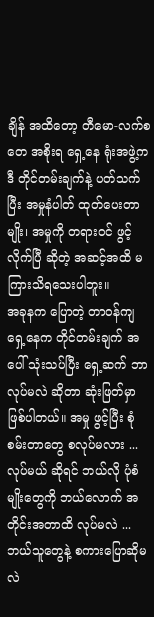ချိန် အထိတော့ တီမော-လက်စတေ အစိုးရ ရှေ့နေ ရုံးအဖွဲ့က ဒီ တိုင်တမ်းချက်နဲ့ ပတ်သက်ပြီး အမှုနံပါတ် ထုတ်ပေးတာမျိုး၊ အမှုကို တရားဝင် ဖွင့်လိုက်ပြီ ဆိုတဲ့ အဆင့်အထိ မကြားသိရသေးပါဘူး။
အခုနက ပြောတဲ့ တာဝန်ကျ ရှေ့နေက တိုင်တမ်းချက် အပေါ် သုံးသပ်ပြီး ရှေ့ဆက် ဘာလုပ်မလဲ ဆိုတာ ဆုံးဖြတ်မှာ ဖြစ်ပါတယ်။ အမှု ဖွင့်ပြီး စုံစမ်းတာတွေ စလုပ်မလား ... လုပ်မယ် ဆိုရင် ဘယ်လို ပုံစံမျိုးတွေကို ဘယ်လောက် အတိုင်းအတာထိ လုပ်မလဲ ... ဘယ်သူတွေနဲ့ စကားပြောဆိုမလဲ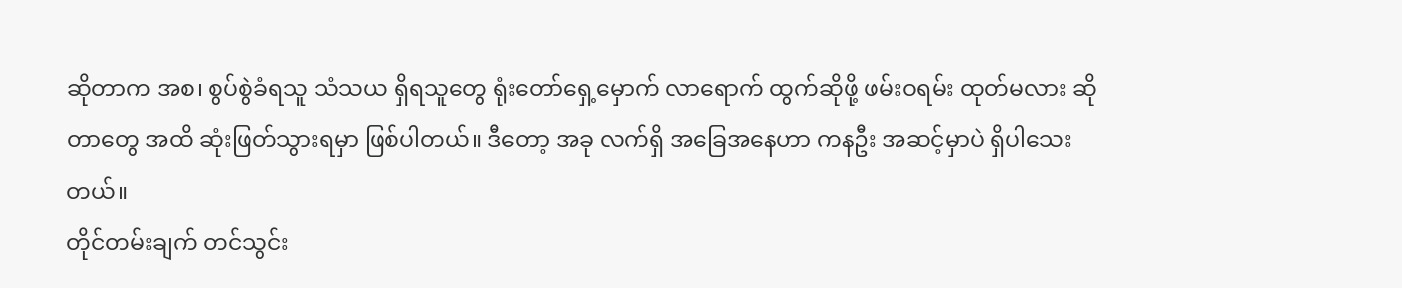ဆိုတာက အစ၊ စွပ်စွဲခံရသူ သံသယ ရှိရသူတွေ ရုံးတော်ရှေ့မှောက် လာရောက် ထွက်ဆိုဖို့ ဖမ်းဝရမ်း ထုတ်မလား ဆိုတာတွေ အထိ ဆုံးဖြတ်သွားရမှာ ဖြစ်ပါတယ်။ ဒီတော့ အခု လက်ရှိ အခြေအနေဟာ ကနဦး အဆင့်မှာပဲ ရှိပါသေးတယ်။
တိုင်တမ်းချက် တင်သွင်း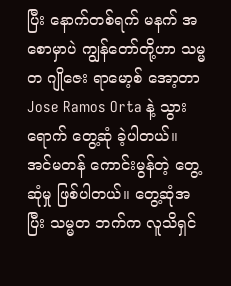ပြီး နောက်တစ်ရက် မနက် အစောမှာပဲ ကျွန်တော်တို့ဟာ သမ္မတ ဂျိုဇေး ရာမော့စ် အော့တာ Jose Ramos Orta နဲ့ သွားရောက် တွေ့ဆုံ ခဲ့ပါတယ်။ အင်မတန် ကောင်းမွန်တဲ့ တွေ့ဆုံမှု ဖြစ်ပါတယ်။ တွေ့ဆုံအပြီး သမ္မတ ဘက်က လူသိရှင်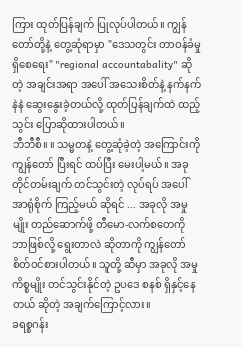ကြား ထုတ်ပြန်ချက် ပြုလုပ်ပါတယ်။ ကျွန်တော်တို့နဲ့ တွေ့ဆုံရာမှာ "ဒေသတွင်း တာဝန်ခံမှု ရှိစေရေး" "regional accountabality" ဆိုတဲ့ အချင်းအရာ အပေါ် အသေးစိတ်နဲ့ နက်နက်နဲနဲ ဆွေးနွေးခဲ့တယ်လို့ ထုတ်ပြန်ချက်ထဲ ထည့်သွင်း ပြောဆိုထားပါတယ်။
ဘီဘီစီ။ ။ သမ္မတနဲ့ တွေ့ဆုံခဲ့တဲ့ အကြောင်းကို ကျွန်တော် ပြီးရင် ထပ်ပြီး မေးပါ့မယ်။ အခု တိုင်တမ်းချက် တင်သွင်းတဲ့ လုပ်ရပ် အပေါ် အာရုံစိုက် ကြည့်မယ် ဆိုရင် ... အခုလို အမှုမျိုး တည်ဆောက်ဖို့ တီမော-လက်စတေကို ဘာဖြစ်လို့ ရွေးတာလဲ ဆိုတာကို ကျွန်တော် စိတ်ဝင်စားပါတယ်။ သူတို့ ဆီမှာ အခုလို အမှု ကိစ္စမျိုး တင်သွင်းနိုင်တဲ့ ဥပဒေ စနစ် ရှိနှင့်နေတယ် ဆိုတဲ့ အချက်ကြောင့်လား။
ခရစ္စဂန်း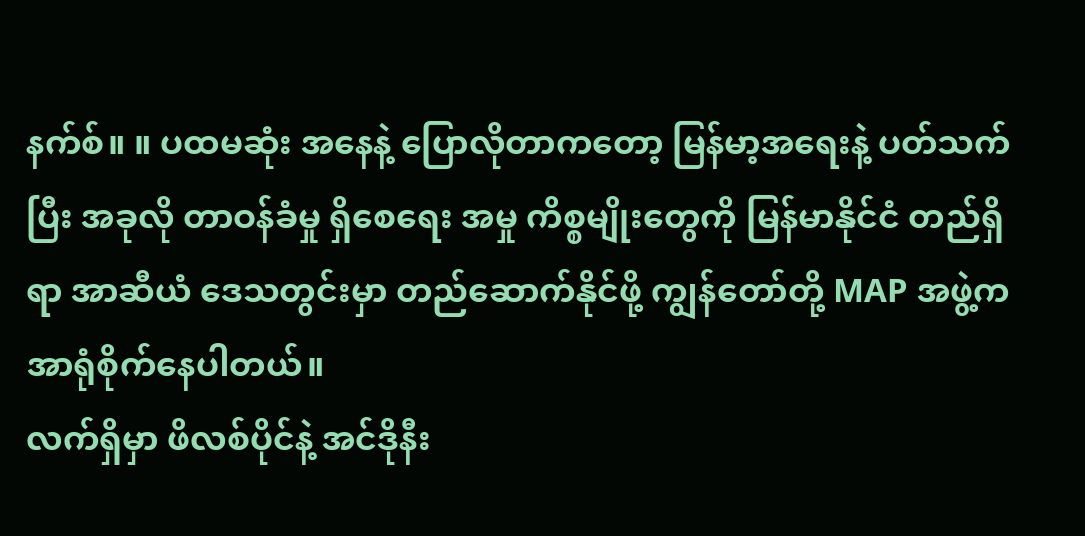နက်စ်။ ။ ပထမဆုံး အနေနဲ့ ပြောလိုတာကတော့ မြန်မာ့အရေးနဲ့ ပတ်သက်ပြီး အခုလို တာဝန်ခံမှု ရှိစေရေး အမှု ကိစ္စမျိုးတွေကို မြန်မာနိုင်ငံ တည်ရှိရာ အာဆီယံ ဒေသတွင်းမှာ တည်ဆောက်နိုင်ဖို့ ကျွန်တော်တို့ MAP အဖွဲ့က အာရုံစိုက်နေပါတယ်။
လက်ရှိမှာ ဖိလစ်ပိုင်နဲ့ အင်ဒိုနီး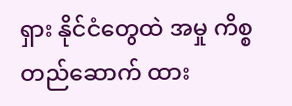ရှား နိုင်ငံတွေထဲ အမှု ကိစ္စ တည်ဆောက် ထား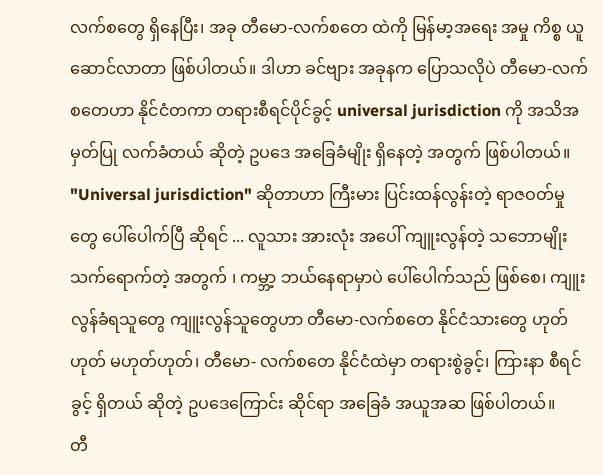လက်စတွေ ရှိနေပြီး၊ အခု တီမော-လက်စတေ ထဲကို မြန်မာ့အရေး အမှု ကိစ္စ ယူဆောင်လာတာ ဖြစ်ပါတယ်။ ဒါဟာ ခင်ဗျား အခုနက ပြောသလိုပဲ တီမော-လက်စတေဟာ နိုင်ငံတကာ တရားစီရင်ပိုင်ခွင့် universal jurisdiction ကို အသိအမှတ်ပြု လက်ခံတယ် ဆိုတဲ့ ဥပဒေ အခြေခံမျိုး ရှိနေတဲ့ အတွက် ဖြစ်ပါတယ်။
"Universal jurisdiction" ဆိုတာဟာ ကြီးမား ပြင်းထန်လွန်းတဲ့ ရာဇဝတ်မှုတွေ ပေါ်ပေါက်ပြီ ဆိုရင် ... လူသား အားလုံး အပေါ် ကျူးလွန်တဲ့ သဘောမျိုး သက်ရောက်တဲ့ အတွက် ၊ ကမ္ဘာ့ ဘယ်နေရာမှာပဲ ပေါ်ပေါက်သည် ဖြစ်စေ၊ ကျူးလွန်ခံရသူတွေ ကျူးလွန်သူတွေဟာ တီမော-လက်စတေ နိုင်ငံသားတွေ ဟုတ်ဟုတ် မဟုတ်ဟုတ်၊ တီမော- လက်စတေ နိုင်ငံထဲမှာ တရားစွဲခွင့်၊ ကြားနာ စီရင်ခွင့် ရှိတယ် ဆိုတဲ့ ဥပဒေကြောင်း ဆိုင်ရာ အခြေခံ အယူအဆ ဖြစ်ပါတယ်။
တီ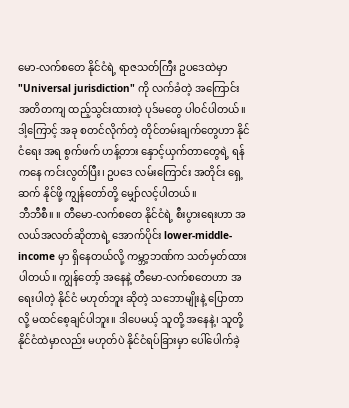မော-လက်စတေ နိုင်ငံရဲ့ ရာဇသတ်ကြီး ဥပဒေထဲမှာ "Universal jurisdiction" ကို လက်ခံတဲ့ အကြောင်း အတိတကျ ထည့်သွင်းထားတဲ့ ပုဒ်မတွေ ပါဝင်ပါတယ်။ ဒါ့ကြောင့် အခု စတင်လိုက်တဲ့ တိုင်တမ်းချက်တွေဟာ နိုင်ငံရေး အရ စွက်ဖက် ဟန့်တား နှောင့်ယှက်တာတွေရဲ့ ရန်ကနေ ကင်းလွတ်ပြီး၊ ဥပဒေ လမ်းကြောင်း အတိုင်း ရှေ့ဆက် နိုင်ဖို့ ကျွန်တော်တို့ မျှော်လင့်ပါတယ်။
ဘီဘီစီ။ ။ တီမော-လက်စတေ နိုင်ငံရဲ့ စီးပွားရေးဟာ အလယ်အလတ်ဆိုတာရဲ့ အောက်ပိုင်း lower-middle-income မှာ ရှိနေတယ်လို့ ကမ္ဘာ့ဘဏ်က သတ်မှတ်ထားပါတယ်။ ကျွန်တော့် အနေနဲ့ တီမော-လက်စတေဟာ အရေးပါတဲ့ နိုင်ငံ မဟုတ်ဘူး ဆိုတဲ့ သဘောမျိုးနဲ့ ပြောတာလို့ မထင်စေ့ချင်ပါဘူး။ ဒါပေမယ့် သူတို့ အနေနဲ့၊ သူတို့ နိုင်ငံထဲမှာလည်း မဟုတ်ပဲ နိုင်ငံရပ်ခြားမှာ ပေါ်ပေါက်ခဲ့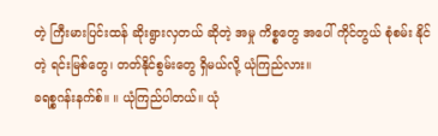တဲ့ ကြီးမားပြင်းထန် ဆိုးရွားလှတယ် ဆိုတဲ့ အမှု ကိစ္စတွေ အပေါ် ကိုင်တွယ် စုံစမ်း နိုင်တဲ့ ရင်းမြစ်တွေ၊ တတ်နိုင်စွမ်းတွေ ရှိမယ်လို့ ယုံကြည်လား။
ခရစ္စဂန်းနက်စ်။ ။ ယုံကြည်ပါတယ်။ ယုံ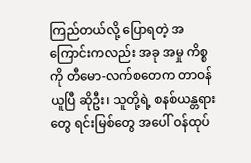ကြည်တယ်လို့ ပြောရတဲ့ အကြောင်းကလည်း အခု အမှု ကိစ္စကို တီမော-လက်စတေက တာဝန်ယူပြီ ဆိုဦး၊ သူတို့ရဲ့ စနစ်ယန္တရားတွေ ရင်းမြစ်တွေ အပေါ် ဝန်ထုပ်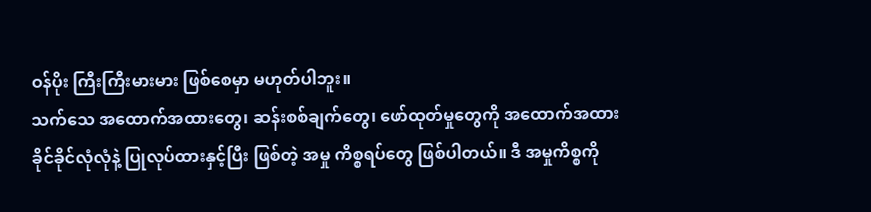ဝန်ပိုး ကြီးကြီးမားမား ဖြစ်စေမှာ မဟုတ်ပါဘူး။
သက်သေ အထောက်အထားတွေ၊ ဆန်းစစ်ချက်တွေ၊ ဖော်ထုတ်မှုတွေကို အထောက်အထား ခိုင်ခိုင်လုံလုံနဲ့ ပြုလုပ်ထားနှင့်ပြီး ဖြစ်တဲ့ အမှု ကိစ္စရပ်တွေ ဖြစ်ပါတယ်။ ဒီ အမှုကိစ္စကို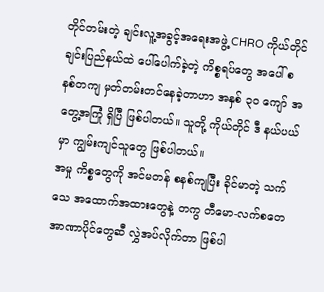တိုင်တမ်းတဲ့ ချင်းလူ့အခွင့်အရေးအဖွဲ့ CHRO ကိုယ်တိုင် ချင်းပြည်နယ်ထဲ ပေါ်ပေါက်ခဲ့တဲ့ ကိစ္စရပ်တွေ အပေါ် စနစ်တကျ မှတ်တမ်းတင်နေခဲ့တာဟာ အနှစ် ၃၀ ကျော် အတွေ့အကြုံ ရှိပြီ ဖြစ်ပါတယ်။ သူတို့ ကိုယ်တိုင် ဒီ နယ်ပယ်မှာ ကျွမ်းကျင်သူတွေ ဖြစ်ပါတယ်။
အမှု ကိစ္စတွေကို အင်မတန် စနစ်ကျပြီး ခိုင်မာတဲ့ သက်သေ အထောက်အထားတွေနဲ့ တကွ တီမော-လက်စတေ အာဏာပိုင်တွေဆီ လွှဲအပ်လိုက်တာ ဖြစ်ပါ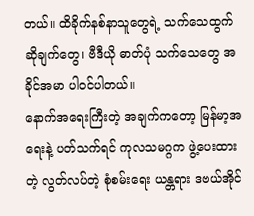တယ်။ ထိခိုက်နစ်နာသူတွေရဲ့ သက်သေထွက်ဆိုချက်တွေ၊ ဗီဒီယို ဓာတ်ပုံ သက်သေတွေ အခိုင်အမာ ပါဝင်ပါတယ်။
နောက်အရေးကြီးတဲ့ အချက်ကတော့ မြန်မာ့အရေးနဲ့ ပတ်သက်ရင် ကုလသမဂ္ဂက ဖွဲ့ပေးထားတဲ့ လွတ်လပ်တဲ့ စုံစမ်းရေး ယန္တရား ဒဗယ်အိုင်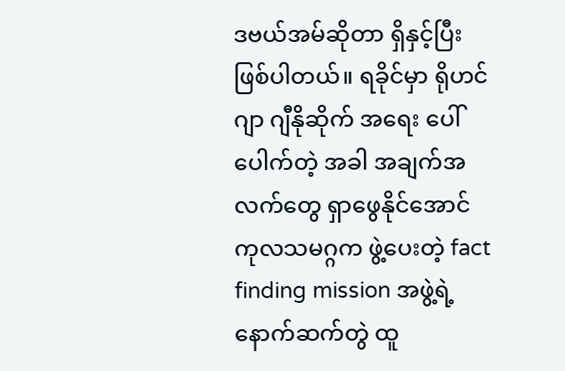ဒဗယ်အမ်ဆိုတာ ရှိနှင့်ပြီး ဖြစ်ပါတယ်။ ရခိုင်မှာ ရိုဟင်ဂျာ ဂျီနိုဆိုက် အရေး ပေါ်ပေါက်တဲ့ အခါ အချက်အလက်တွေ ရှာဖွေနိုင်အောင် ကုလသမဂ္ဂက ဖွဲ့ပေးတဲ့ fact finding mission အဖွဲ့ရဲ့ နောက်ဆက်တွဲ ထူ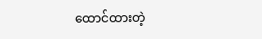ထောင်ထားတဲ့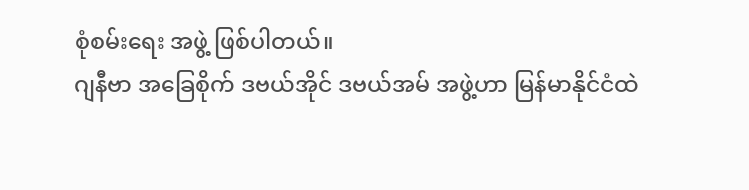စုံစမ်းရေး အဖွဲ့ ဖြစ်ပါတယ်။
ဂျနီဗာ အခြေစိုက် ဒဗယ်အိုင် ဒဗယ်အမ် အဖွဲ့ဟာ မြန်မာနိုင်ငံထဲ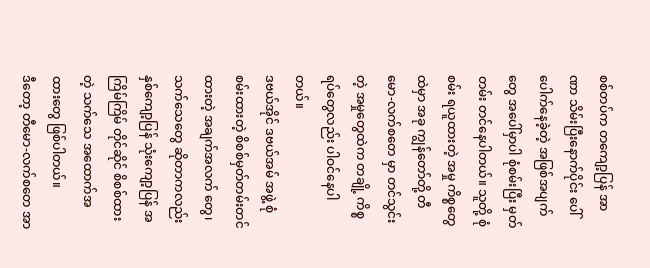စစ်တပ်က တကျော့ပြန် အာဏာ သိမ်းပြီးနောက်ပိုင်း ပေါ်ပေါက်နေခဲ့တဲ့ အဖြစ်အပျက်တွေ အပေါ်မှာပါ စုံစမ်းပြီး မှတ်တမ်း တင်နေပါတယ်။ သူတို့ စုံစမ်း ရယူထားတဲ့ အမှု ကိစ္စတွေထဲမှာ အခု ကျွန်တော်တို့ တီမော-လက်စတေ မှာ တင်သွင်းတဲ့ အမှုတွေထဲက တချို့ ကိစ္စရပ်တွေလည်း ပါဝင်နေပါတယ်။
ဒဗယ်အိုင် ဒဗယ်အမ် အဖွဲ့ စုံစမ်းထားတဲ့ စိစစ်မှတ်တမ်းတင်ထားတဲ့ အချက်အလက် တွေ၊ သက်သေတွေ ဆိုတာကလည်း နှစ်ကျော့ပြန် သုံးကျော့ပြန် အကြိမ်ကြိမ် တိုင်ဆိုင် စိစစ်ထားတဲ့ သက်သေ အထောက်အထားတွေ ဖြစ်ပါတယ်။
ဒီတော့ တီမော-လက်စတေ အာ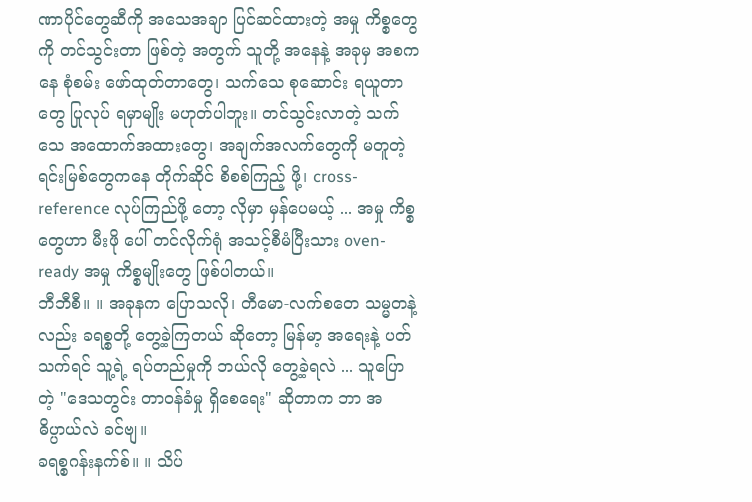ဏာပိုင်တွေဆီကို အသေအချာ ပြင်ဆင်ထားတဲ့ အမှု ကိစ္စတွေကို တင်သွင်းတာ ဖြစ်တဲ့ အတွက် သူတို့ အနေနဲ့ အခုမှ အစကနေ စုံစမ်း ဖော်ထုတ်တာတွေ၊ သက်သေ စုဆောင်း ရယူတာတွေ ပြုလုပ် ရမှာမျိုး မဟုတ်ပါဘူး။ တင်သွင်းလာတဲ့ သက်သေ အထောက်အထားတွေ၊ အချက်အလက်တွေကို မတူတဲ့ ရင်းမြစ်တွေကနေ တိုက်ဆိုင် စိစစ်ကြည့် ဖို့၊ cross-reference လုပ်ကြည်ဖို့ တော့ လိုမှာ မှန်ပေမယ့် ... အမှု ကိစ္စတွေဟာ မီးဖို ပေါ် တင်လိုက်ရုံ အသင့်စီမံပြီးသား oven-ready အမှု ကိစ္စမျိုးတွေ ဖြစ်ပါတယ်။
ဘီဘီစီ။ ။ အခုနက ပြောသလို၊ တီမော-လက်စတေ သမ္မတနဲ့လည်း ခရစ္စတို့ တွေ့ခဲ့ကြတယ် ဆိုတော့ မြန်မာ့ အရေးနဲ့ ပတ်သက်ရင် သူ့ရဲ့ ရပ်တည်မှုကို ဘယ်လို တွေ့ခဲ့ရလဲ ... သူပြောတဲ့ "ဒေသတွင်း တာဝန်ခံမှု ရှိစေရေး" ဆိုတာက ဘာ အဓိပ္ပာယ်လဲ ခင်ဗျ။
ခရစ္စဂန်းနက်စ်။ ။ သိပ်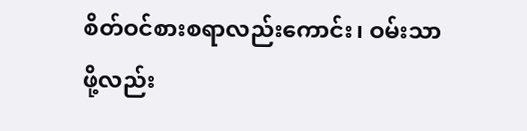စိတ်ဝင်စားစရာလည်းကောင်း၊ ဝမ်းသာဖို့လည်း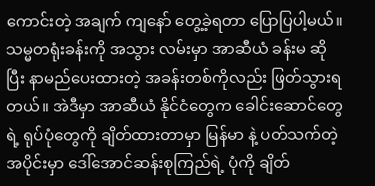ကောင်းတဲ့ အချက် ကျနော် တွေ့ခဲ့ရတာ ပြောပြပါ့မယ်။ သမ္မတရုံးခန်းကို အသွား လမ်းမှာ အာဆီယံ ခန်းမ ဆိုပြီး နာမည်ပေးထားတဲ့ အခန်းတစ်ကိုလည်း ဖြတ်သွားရတယ်။ အဲဒီမှာ အာဆီယံ နိုင်ငံတွေက ခေါင်းဆောင်တွေရဲ့ ရုပ်ပုံတွေကို ချိတ်ထားတာမှာ မြန်မာ နဲ့ ပတ်သက်တဲ့ အပိုင်းမှာ ဒေါ်အောင်ဆန်းစုကြည်ရဲ့ ပုံကို ချိတ်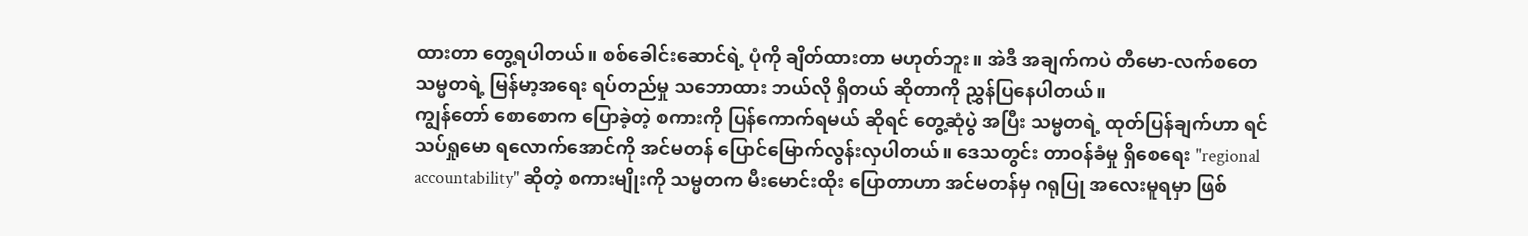ထားတာ တွေ့ရပါတယ်။ စစ်ခေါင်းဆောင်ရဲ့ ပုံကို ချိတ်ထားတာ မဟုတ်ဘူး။ အဲဒီ အချက်ကပဲ တီမော-လက်စတေ သမ္မတရဲ့ မြန်မာ့အရေး ရပ်တည်မှု သဘောထား ဘယ်လို ရှိတယ် ဆိုတာကို ညွှန်ပြနေပါတယ်။
ကျွန်တော် စောစောက ပြောခဲ့တဲ့ စကားကို ပြန်ကောက်ရမယ် ဆိုရင် တွေ့ဆုံပွဲ အပြီး သမ္မတရဲ့ ထုတ်ပြန်ချက်ဟာ ရင်သပ်ရှုမော ရလောက်အောင်ကို အင်မတန် ပြောင်မြောက်လွန်းလှပါတယ်။ ဒေသတွင်း တာဝန်ခံမှု ရှိစေရေး "regional accountability" ဆိုတဲ့ စကားမျိုးကို သမ္မတက မီးမောင်းထိုး ပြောတာဟာ အင်မတန်မှ ဂရုပြု အလေးမူရမှာ ဖြစ်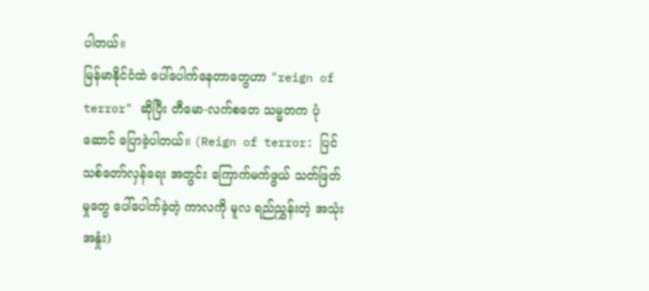ပါတယ်။
မြန်မာနိုင်ငံထဲ ပေါ်ပေါက်နေတာတွေဟာ "reign of terror" ဆိုပြီး တီမော-လက်စတေ သမ္မတက ပုံဆောင် ပြောခဲ့ပါတယ်။ (Reign of terror: ပြင်သစ်တော်လှန်ရေး အတွင်း ကြောက်မက်ဖွယ် သတ်ဖြတ်မှုတွေ ပေါ်ပေါက်ခဲ့တဲ့ ကာလကို မူလ ရည်ညွှန်းတဲ့ အသုံးအနှုံး)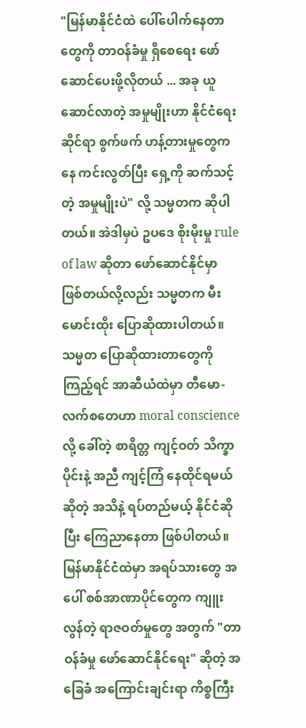"မြန်မာနိုင်ငံထဲ ပေါ်ပေါက်နေတာတွေကို တာဝန်ခံမှု ရှိစေရေး ဖော်ဆောင်ပေးဖို့လိုတယ် ... အခု ယူဆောင်လာတဲ့ အမှုမျိုးဟာ နိုင်ငံရေး ဆိုင်ရာ စွက်ဖက် ဟန့်တားမှုတွေကနေ ကင်းလွတ်ပြီး ရှေ့ကို ဆက်သင့်တဲ့ အမှုမျိုးပဲ" လို့ သမ္မတက ဆိုပါတယ်။ အဲဒါမှပဲ ဥပဒေ စိုးမိုးမှု rule of law ဆိုတာ ဖော်ဆောင်နိုင်မှာ ဖြစ်တယ်လို့လည်း သမ္မတက မီးမောင်းထိုး ပြောဆိုထားပါတယ်။
သမ္မတ ပြောဆိုထားတာတွေကို ကြည့်ရင် အာဆီယံထဲမှာ တီမော-လက်စတေဟာ moral conscience လို့ ခေါ်တဲ့ စာရိတ္တ ကျင့်ဝတ် သိက္ခာပိုင်းနဲ့ အညီ ကျင့်ကြံ နေထိုင်ရမယ် ဆိုတဲ့ အသိနဲ့ ရပ်တည်မယ့် နိုင်ငံဆိုပြီး ကြေညာနေတာ ဖြစ်ပါတယ်။ မြန်မာနိုင်ငံထဲမှာ အရပ်သားတွေ အပေါ် စစ်အာဏာပိုင်တွေက ကျူးလွန်တဲ့ ရာဇဝတ်မှုတွေ အတွက် "တာဝန်ခံမှု ဖော်ဆောင်နိုင်ရေး" ဆိုတဲ့ အခြေခံ အကြောင်းချင်းရာ ကိစ္စကြီး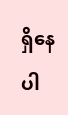ရှိနေပါ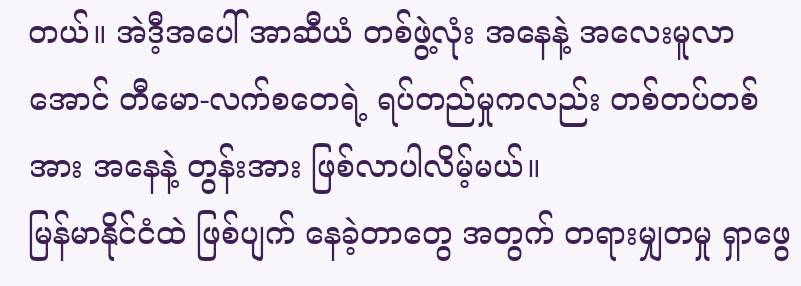တယ်။ အဲဒီ့အပေါ် အာဆီယံ တစ်ဖွဲ့လုံး အနေနဲ့ အလေးမူလာအောင် တီမော-လက်စတေရဲ့ ရပ်တည်မှုကလည်း တစ်တပ်တစ်အား အနေနဲ့ တွန်းအား ဖြစ်လာပါလိမ့်မယ်။
မြန်မာနိုင်ငံထဲ ဖြစ်ပျက် နေခဲ့တာတွေ အတွက် တရားမျှတမှု ရှာဖွေ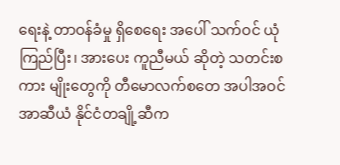ရေးနဲ့ တာဝန်ခံမှု ရှိစေရေး အပေါ် သက်ဝင် ယုံကြည်ပြီး၊ အားပေး ကူညီမယ် ဆိုတဲ့ သတင်းစကား မျိုးတွေကို တီမောလက်စတေ အပါအဝင် အာဆီယံ နိုင်ငံတချို့ဆီက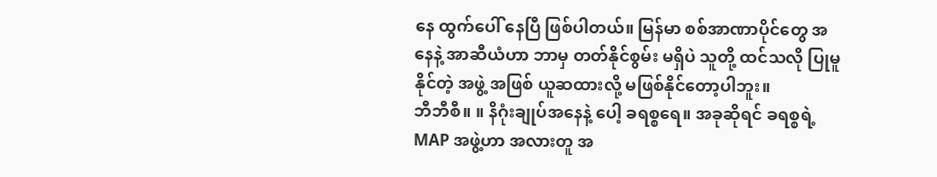နေ ထွက်ပေါ် နေပြီ ဖြစ်ပါတယ်။ မြန်မာ စစ်အာဏာပိုင်တွေ အနေနဲ့ အာဆီယံဟာ ဘာမှ တတ်နိုင်စွမ်း မရှိပဲ သူတို့ ထင်သလို ပြုမူနိုင်တဲ့ အဖွဲ့ အဖြစ် ယူဆထားလို့ မဖြစ်နိုင်တော့ပါဘူး။
ဘီဘီစီ။ ။ နိဂုံးချုပ်အနေနဲ့ ပေါ့ ခရစ္စရေ။ အခုဆိုရင် ခရစ္စရဲ့ MAP အဖွဲ့ဟာ အလားတူ အ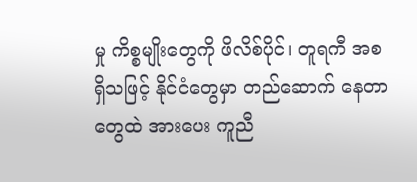မှု ကိစ္စမျိုးတွေကို ဖိလိစ်ပိုင်၊ တူရကီ အစရှိသဖြင့် နိုင်ငံတွေမှာ တည်ဆောက် နေတာတွေထဲ အားပေး ကူညီ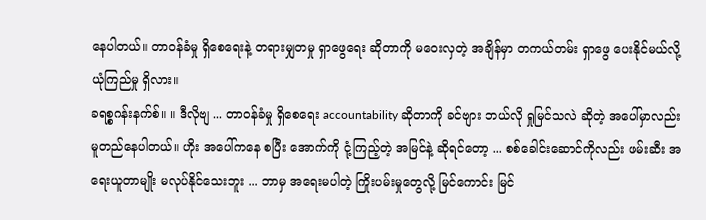နေပါတယ်။ တာဝန်ခံမှု ရှိစေရေးနဲ့ တရားမျှတမှု ရှာဖွေရေး ဆိုတာကို မဝေးလှတဲ့ အချိန်မှာ တကယ်တမ်း ရှာဖွေ ပေးနိုင်မယ်လို့ ယုံကြည်မှု ရှိလား။
ခရစ္စဂန်းနက်စ်။ ။ ဒီလိုဗျ ... တာဝန်ခံမှု ရှိစေရေး accountability ဆိုတာကို ခင်ဗျား ဘယ်လို ရှုမြင်သလဲ ဆိုတဲ့ အပေါ်မှာလည်း မူတည်နေပါတယ်။ ဟိုး အပေါ်ကနေ စပြီး အောက်ကို ငုံ့ကြည့်တဲ့ အမြင်နဲ့ ဆိုရင်တော့ ... စစ်ခေါင်းဆောင်ကိုလည်း ဖမ်းဆီး အရေးယူတာမျိုး မလုပ်နိုင်သေးဘူး ... ဘာမှ အရေးမပါတဲ့ ကြိုးပမ်းမှုတွေလို့ မြင်ကောင်း မြင်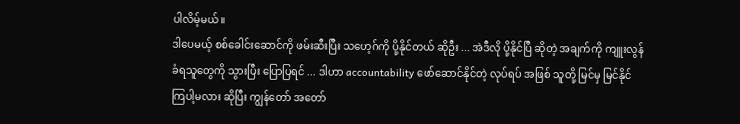ပါလိမ့်မယ်။
ဒါပေမယ့် စစ်ခေါင်းဆောင်ကို ဖမ်းဆီးပြီး သဟေ့ဂ်ကို ပို့နိုင်တယ် ဆိုဦး ... အဲဒီလို ပို့နိုင်ပြီ ဆိုတဲ့ အချက်ကို ကျူးလွန်ခံရသူတွေကို သွားပြီး ပြောပြရင် ... ဒါဟာ accountability ဖော်ဆောင်နိုင်တဲ့ လုပ်ရပ် အဖြစ် သူတို့ မြင်မှ မြင်နိုင်ကြပါ့မလား ဆိုပြီး ကျွန်တော် အတော်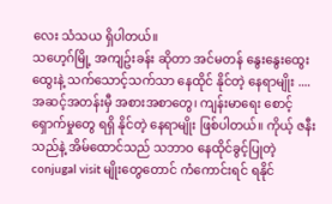လေး သံသယ ရှိပါတယ်။
သဟေ့ဂ်မြို့ အကျဥ်းခန်း ဆိုတာ အင်မတန် နွေးနွေးထွေးထွေးနဲ့ သက်သောင့်သက်သာ နေထိုင် နိုင်တဲ့ နေရာမျိုး .... အဆင့်အတန်းမှီ အစားအစာတွေ၊ ကျန်းမာရေး စောင့်ရှောက်မှုတွေ ရရှိ နိုင်တဲ့ နေရာမျိုး ဖြစ်ပါတယ်။ ကိုယ့် ဇနီးသည်နဲ့ အိမ်ထောင်သည် သဘာဝ နေထိုင်ခွင့်ပြုတဲ့ conjugal visit မျိုးတွေတောင် ကံကောင်းရင် ရနိုင်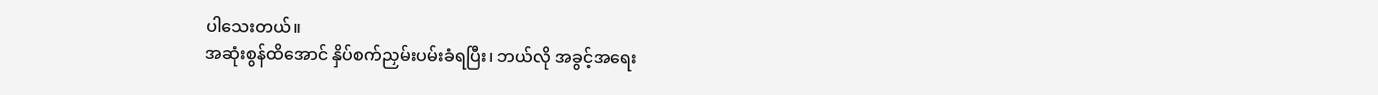ပါသေးတယ်။
အဆုံးစွန်ထိအောင် နှိပ်စက်ညှမ်းပမ်းခံရပြီး၊ ဘယ်လို အခွင့်အရေး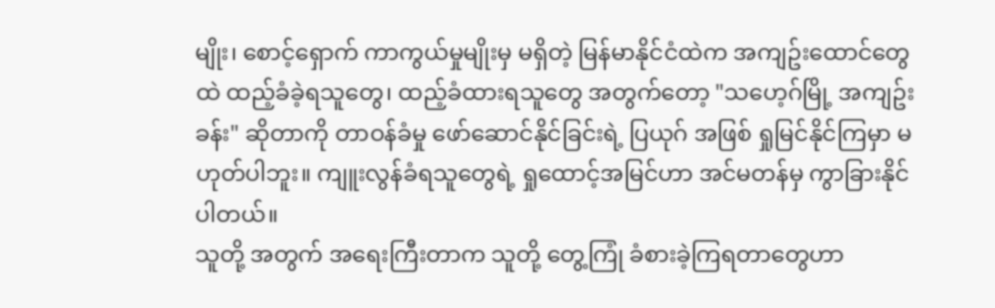မျိုး၊ စောင့်ရှောက် ကာကွယ်မှုမျိုးမှ မရှိတဲ့ မြန်မာနိုင်ငံထဲက အကျဥ်းထောင်တွေထဲ ထည့်ခံခဲ့ရသူတွေ၊ ထည့်ခံထားရသူတွေ အတွက်တော့ "သဟေ့ဂ်မြို့ အကျဥ်းခန်း" ဆိုတာကို တာဝန်ခံမှု ဖော်ဆောင်နိုင်ခြင်းရဲ့ ပြယုဂ် အဖြစ် ရှုမြင်နိုင်ကြမှာ မဟုတ်ပါဘူး။ ကျူးလွန်ခံရသူတွေရဲ့ ရှုထောင့်အမြင်ဟာ အင်မတန်မှ ကွာခြားနိုင်ပါတယ်။
သူတို့ အတွက် အရေးကြီးတာက သူတို့ တွေ့ကြုံ ခံစားခဲ့ကြရတာတွေဟာ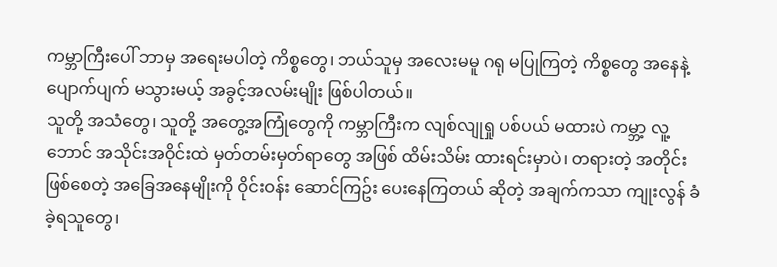ကမ္ဘာကြီးပေါ် ဘာမှ အရေးမပါတဲ့ ကိစ္စတွေ၊ ဘယ်သူမှ အလေးမမူ ဂရု မပြုကြတဲ့ ကိစ္စတွေ အနေနဲ့ ပျောက်ပျက် မသွားမယ့် အခွင့်အလမ်းမျိုး ဖြစ်ပါတယ်။
သူတို့ အသံတွေ၊ သူတို့ အတွေ့အကြုံတွေကို ကမ္ဘာကြီးက လျစ်လျုရှု ပစ်ပယ် မထားပဲ ကမ္ဘာ့ လူ့ဘောင် အသိုင်းအဝိုင်းထဲ မှတ်တမ်းမှတ်ရာတွေ အဖြစ် ထိမ်းသိမ်း ထားရင်းမှာပဲ၊ တရားတဲ့ အတိုင်း ဖြစ်စေတဲ့ အခြေအနေမျိုးကို ဝိုင်းဝန်း ဆောင်ကြဥ်း ပေးနေကြတယ် ဆိုတဲ့ အချက်ကသာ ကျုးလွန် ခံခဲ့ရသူတွေ၊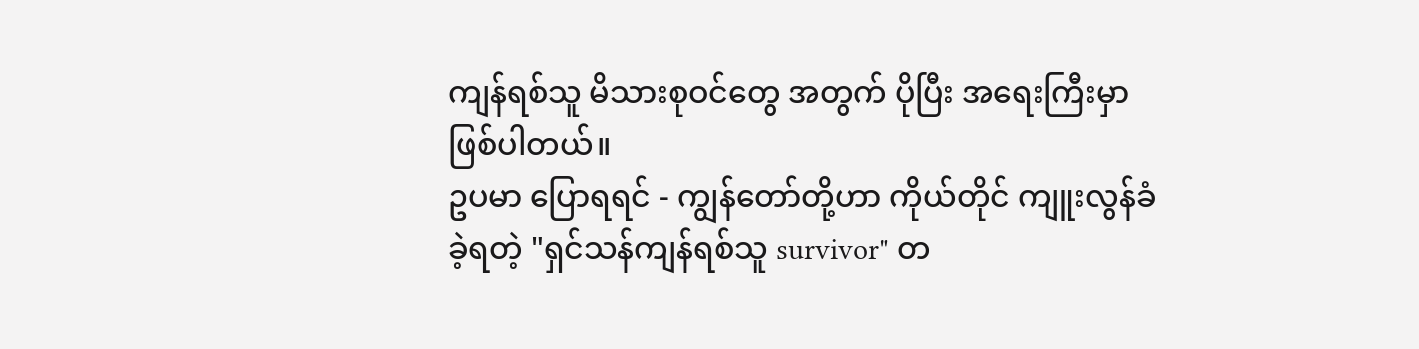ကျန်ရစ်သူ မိသားစုဝင်တွေ အတွက် ပိုပြီး အရေးကြီးမှာ ဖြစ်ပါတယ်။
ဥပမာ ပြောရရင် - ကျွန်တော်တို့ဟာ ကိုယ်တိုင် ကျူးလွန်ခံခဲ့ရတဲ့ "ရှင်သန်ကျန်ရစ်သူ survivor" တ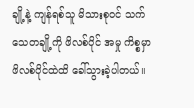ချို့နဲ့ ကျန်ရစ်သူ မိသားစုဝင် သက်သေတချို့ကို ဖိလစ်ပိုင် အမှု ကိစ္စမှာ ဖိလစ်ပိုင်ထဲထိ ခေါ်သွားခဲ့ပါတယ်။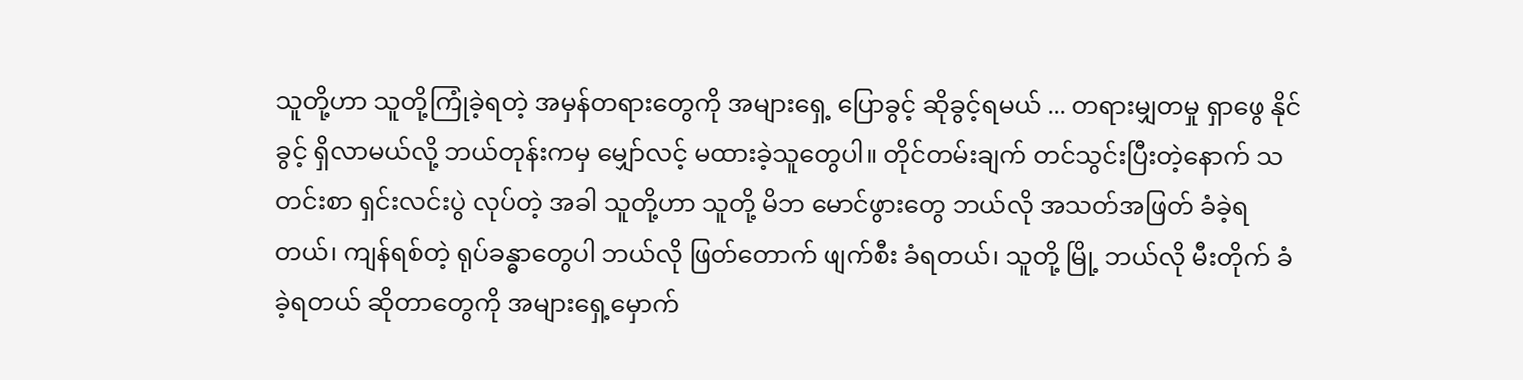သူတို့ဟာ သူတို့ကြုံခဲ့ရတဲ့ အမှန်တရားတွေကို အများရှေ့ ပြောခွင့် ဆိုခွင့်ရမယ် ... တရားမျှတမှု ရှာဖွေ နိုင်ခွင့် ရှိလာမယ်လို့ ဘယ်တုန်းကမှ မျှော်လင့် မထားခဲ့သူတွေပါ။ တိုင်တမ်းချက် တင်သွင်းပြီးတဲ့နောက် သတင်းစာ ရှင်းလင်းပွဲ လုပ်တဲ့ အခါ သူတို့ဟာ သူတို့ မိဘ မောင်ဖွားတွေ ဘယ်လို အသတ်အဖြတ် ခံခဲ့ရတယ်၊ ကျန်ရစ်တဲ့ ရုပ်ခန္ဓာတွေပါ ဘယ်လို ဖြတ်တောက် ဖျက်စီး ခံရတယ်၊ သူတို့ မြို့ ဘယ်လို မီးတိုက် ခံခဲ့ရတယ် ဆိုတာတွေကို အများရှေ့မှောက်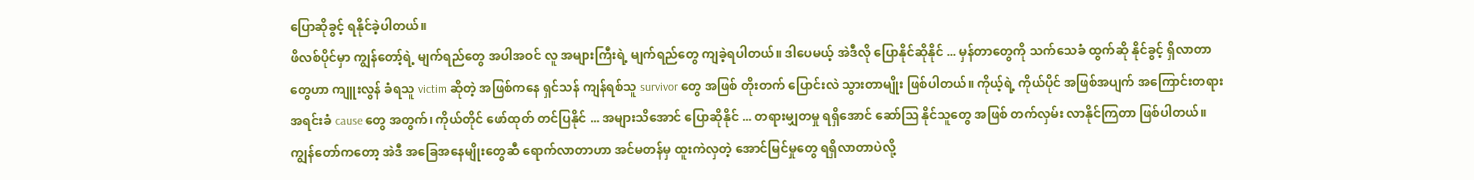ပြောဆိုခွင့် ရနိုင်ခဲ့ပါတယ်။
ဖိလစ်ပိုင်မှာ ကျွန်တော့်ရဲ့ မျက်ရည်တွေ အပါအဝင် လူ အများကြီးရဲ့ မျက်ရည်တွေ ကျခဲ့ရပါတယ်။ ဒါပေမယ့် အဲဒီလို ပြောနိုင်ဆိုနိုင် ... မှန်တာတွေကို သက်သေခံ ထွက်ဆို နိုင်ခွင့် ရှိလာတာတွေဟာ ကျူးလွန် ခံရသူ victim ဆိုတဲ့ အဖြစ်ကနေ ရှင်သန် ကျန်ရစ်သူ survivor တွေ အဖြစ် တိုးတက် ပြောင်းလဲ သွားတာမျိုး ဖြစ်ပါတယ်။ ကိုယ့်ရဲ့ ကိုယ်ပိုင် အဖြစ်အပျက် အကြောင်းတရား အရင်းခံ cause တွေ အတွက်၊ ကိုယ်တိုင် ဖော်ထုတ် တင်ပြနိုင် ... အများသိအောင် ပြောဆိုနိုင် ... တရားမျှတမှု ရရှိအောင် ဆော်သြ နိုင်သူတွေ အဖြစ် တက်လှမ်း လာနိုင်ကြတာ ဖြစ်ပါတယ်။
ကျွန်တော်ကတော့ အဲဒီ အခြေအနေမျိုးတွေဆီ ရောက်လာတာဟာ အင်မတန်မှ ထူးကဲလှတဲ့ အောင်မြင်မှုတွေ ရရှိလာတာပဲလို့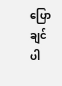ပြောချင်ပါ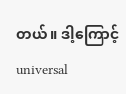တယ်။ ဒါ့ကြောင့် universal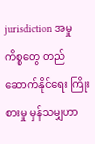jurisdiction အမှု ကိစ္စတွေ တည်ဆောက်နိုင်ရေး ကြိုးစားမှု မှန်သမျှဟာ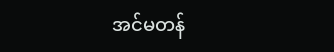အင်မတန်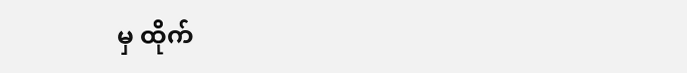မှ ထိုက်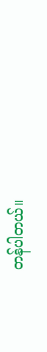တန်ပါတယ်။